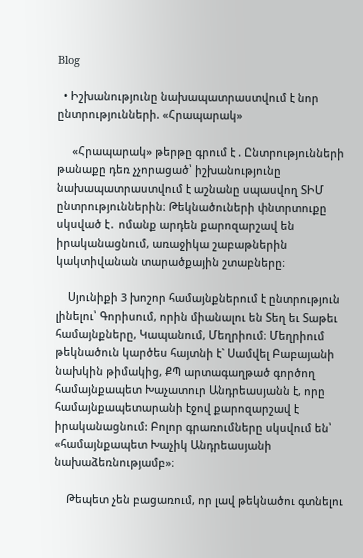Blog

  • Իշխանությունը նախապատրաստվում է նոր ընտրությունների. «Հրապարակ»

     «Հրապարակ» թերթը գրում է . Ընտրությունների թանաքը դեռ չչորացած՝ իշխանությունը նախապատրաստվում է աշնանը սպասվող ՏԻՄ ընտրություններին։ Թեկնածուների փնտրտուքը սկսված է․ ոմանք արդեն քարոզարշավ են իրականացնում, առաջիկա շաբաթներին կակտիվանան տարածքային շտաբները։

    Սյունիքի 3 խոշոր համայնքներում է ընտրություն լինելու՝ Գորիսում, որին միանալու են Տեղ եւ Տաթեւ համայնքները, Կապանում, Մեղրիում։ Մեղրիում թեկնածուն կարծես հայտնի է` Սամվել Բաբայանի նախկին թիմակից, ՔՊ արտագաղթած գործող համայնքապետ Խաչատուր Անդրեասյանն է, որը համայնքապետարանի էջով քարոզարշավ է իրականացնում: Բոլոր գրառումները սկսվում են՝ «համայնքապետ Խաչիկ Անդրեասյանի նախաձեռնությամբ»։

    Թեպետ չեն բացառում, որ լավ թեկնածու գտնելու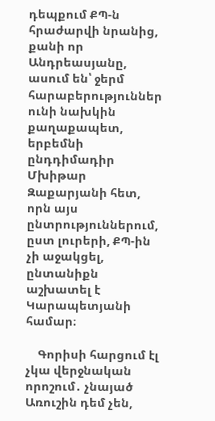դեպքում ՔՊ-ն հրաժարվի նրանից, քանի որ Անդրեասյանը, ասում են՝ ջերմ հարաբերություններ ունի նախկին քաղաքապետ, երբեմնի ընդդիմադիր Մխիթար Զաքարյանի հետ, որն այս ընտրություններում, ըստ լուրերի, ՔՊ-ին չի աջակցել, ընտանիքն աշխատել է Կարապետյանի համար։

    Գորիսի հարցում էլ չկա վերջնական որոշում․ չնայած Առուշին դեմ չեն,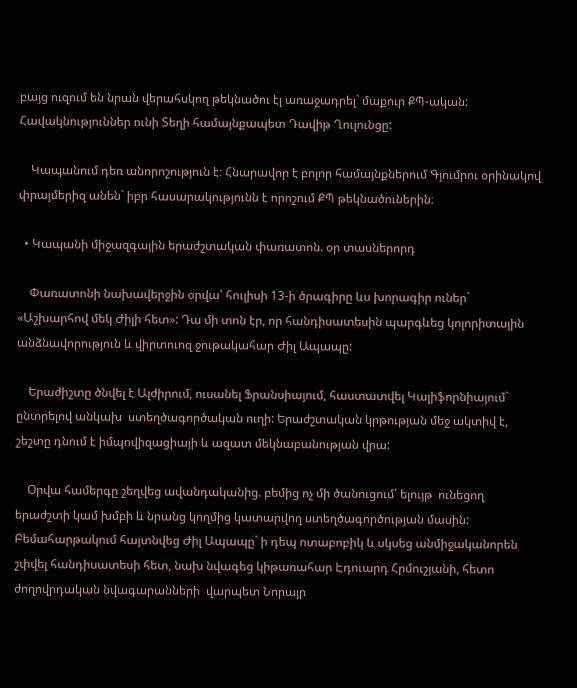բայց ուզում են նրան վերահսկող թեկնածու էլ առաջադրել` մաքուր ՔՊ-ական: Հավակնություններ ունի Տեղի համայնքապետ Դավիթ Ղուլունցը:

    Կապանում դեռ անորոշություն է։ Հնարավոր է բոլոր համայնքներում Գյումրու օրինակով փրայմերիզ անեն` իբր հասարակությունն է որոշում ՔՊ թեկնածուներին։

  • Կապանի միջազգային երաժշտական փառատոն. օր տասներորդ

    Փառատոնի նախավերջին օրվա՝ հուլիսի 13-ի ծրագիրը ևս խորագիր ուներ` «Աշխարհով մեկ Ժիլի հետ»: Դա մի տոն էր, որ հանդիսատեսին պարգևեց կոլորիտային անձնավորություն և վիրտուոզ ջութակահար Ժիլ Ապապը:

    Երաժիշտը ծնվել է Ալժիրում, ուսանել Ֆրանսիայում, հաստատվել Կալիֆորնիայում` ընտրելով անկախ  ստեղծագործական ուղի: Երաժշտական կրթության մեջ ակտիվ է, շեշտը դնում է իմպովիզացիայի և ազատ մեկնաբանության վրա:

    Օրվա համերգը շեղվեց ավանդականից. բեմից ոչ մի ծանուցում՝ ելույթ  ունեցող երաժշտի կամ խմբի և նրանց կողմից կատարվող ստեղծագործության մասին: Բեմահարթակում հայտնվեց Ժիլ Ապապը` ի դեպ ոտաբոբիկ և սկսեց անմիջականորեն շփվել հանդիսատեսի հետ, նախ նվագեց կիթառահար Էդուարդ Հրմուշյանի, հետո ժողովրդական նվագարանների  վարպետ Նորայր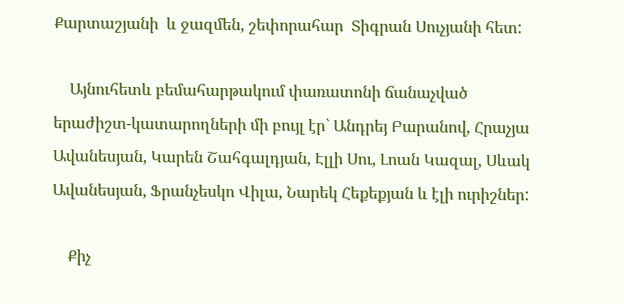Քարտաշյանի  և ջազմեն, շեփորահար  Տիգրան Սուչյանի հետ:

    Այնուհետև բեմահարթակում փառատոնի ճանաչված երաժիշտ-կատարողների մի բույլ էր` Անդրեյ Բարանով, Հրաչյա Ավանեսյան, Կարեն Շահգալդյան, Էլլի Սու, Լոան Կազալ, Սևակ Ավանեսյան, Ֆրանչեսկո Վիլա, Նարեկ Հեքեքյան և էլի ուրիշներ:

    Քիչ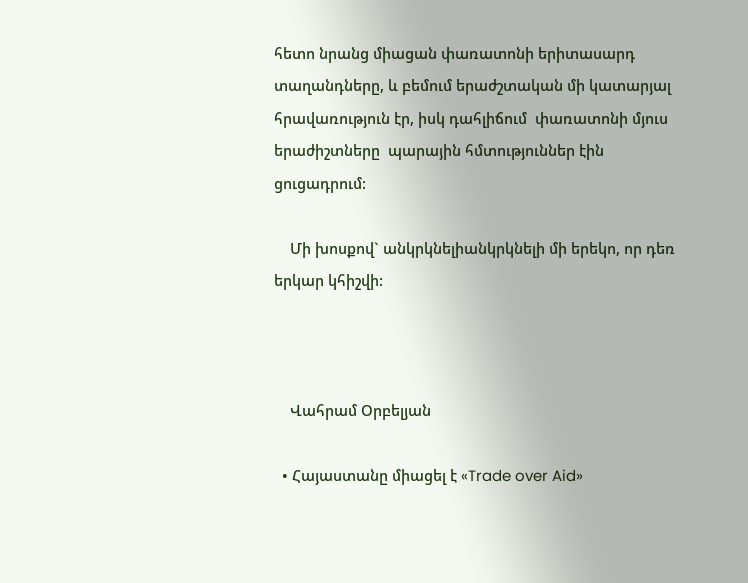հետո նրանց միացան փառատոնի երիտասարդ տաղանդները, և բեմում երաժշտական մի կատարյալ հրավառություն էր, իսկ դահլիճում  փառատոնի մյուս երաժիշտները  պարային հմտություններ էին ցուցադրում:

    Մի խոսքով` անկրկնելիանկրկնելի մի երեկո, որ դեռ երկար կհիշվի:



    Վահրամ Օրբելյան

  • Հայաստանը միացել է «Trade over Aid»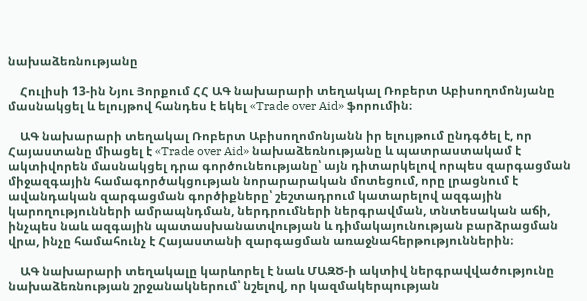նախաձեռնությանը

    Հուլիսի 13-ին Նյու Յորքում ՀՀ ԱԳ նախարարի տեղակալ Ռոբերտ Աբիսողոմոնյանը մասնակցել և ելույթով հանդես է եկել «Trade over Aid» ֆորումին։

    ԱԳ նախարարի տեղակալ Ռոբերտ Աբիսողոմոնյանն իր ելույթում ընդգծել է, որ Հայաստանը միացել է «Trade over Aid» նախաձեռնությանը և պատրաստակամ է ակտիվորեն մասնակցել դրա գործունեությանը՝ այն դիտարկելով որպես զարգացման միջազգային համագործակցության նորարարական մոտեցում, որը լրացնում է ավանդական զարգացման գործիքները՝ շեշտադրում կատարելով ազգային կարողությունների ամրապնդման, ներդրումների ներգրավման, տնտեսական աճի, ինչպես նաև ազգային պատասխանատվության և դիմակայունության բարձրացման վրա, ինչը համահունչ է Հայաստանի զարգացման առաջնահերթություններին։

    ԱԳ նախարարի տեղակալը կարևորել է նաև ՄԱԶԾ-ի ակտիվ ներգրավվածությունը նախաձեռնության շրջանակներում՝ նշելով, որ կազմակերպության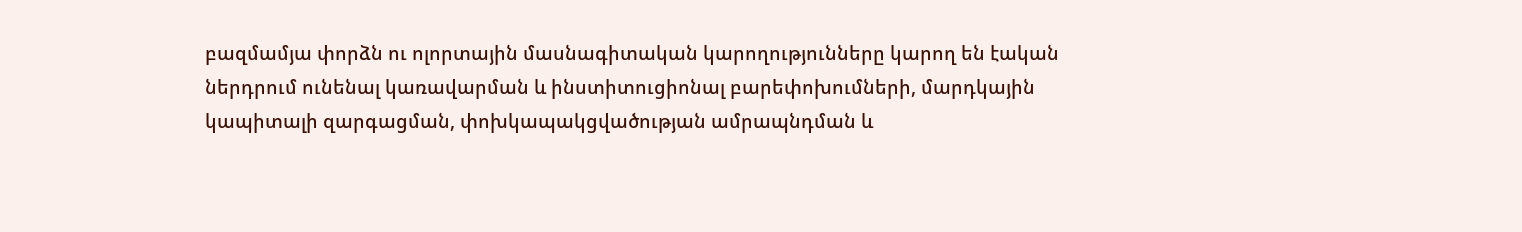բազմամյա փորձն ու ոլորտային մասնագիտական կարողությունները կարող են էական ներդրում ունենալ կառավարման և ինստիտուցիոնալ բարեփոխումների, մարդկային կապիտալի զարգացման, փոխկապակցվածության ամրապնդման և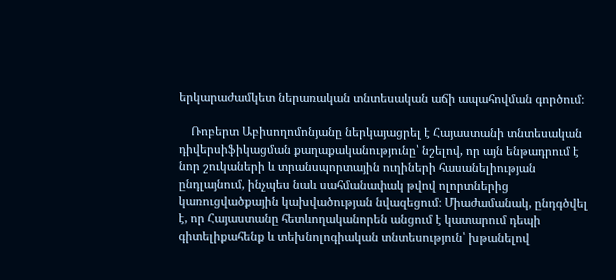երկարաժամկետ ներառական տնտեսական աճի ապահովման գործում։

    Ռոբերտ Աբիսողոմոնյանը ներկայացրել է Հայաստանի տնտեսական դիվերսիֆիկացման քաղաքականությունը՝ նշելով, որ այն ենթադրում է նոր շուկաների և տրանսպորտային ուղիների հասանելիության ընդլայնում, ինչպես նաև սահմանափակ թվով ոլորտներից կառուցվածքային կախվածության նվազեցում։ Միաժամանակ, ընդգծվել է, որ Հայաստանը հետևողականորեն անցում է կատարում դեպի գիտելիքահենք և տեխնոլոգիական տնտեսություն՝ խթանելով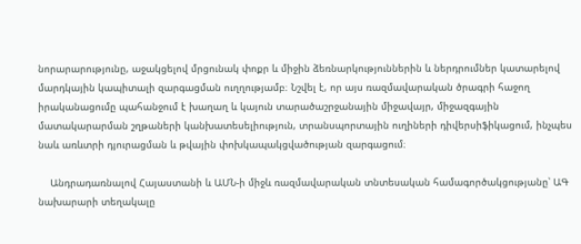նորարարությունը, աջակցելով մրցունակ փոքր և միջին ձեռնարկություններին և ներդրումներ կատարելով մարդկային կապիտալի զարգացման ուղղությամբ։ Նշվել է, որ այս ռազմավարական ծրագրի հաջող իրականացումը պահանջում է խաղաղ և կայուն տարածաշրջանային միջավայր, միջազգային մատակարարման շղթաների կանխատեսելիություն, տրանսպորտային ուղիների դիվերսիֆիկացում, ինչպես նաև առևտրի դյուրացման և թվային փոխկապակցվածության զարգացում։

    Անդրադառնալով Հայաստանի և ԱՄՆ-ի միջև ռազմավարական տնտեսական համագործակցությանը՝ ԱԳ նախարարի տեղակալը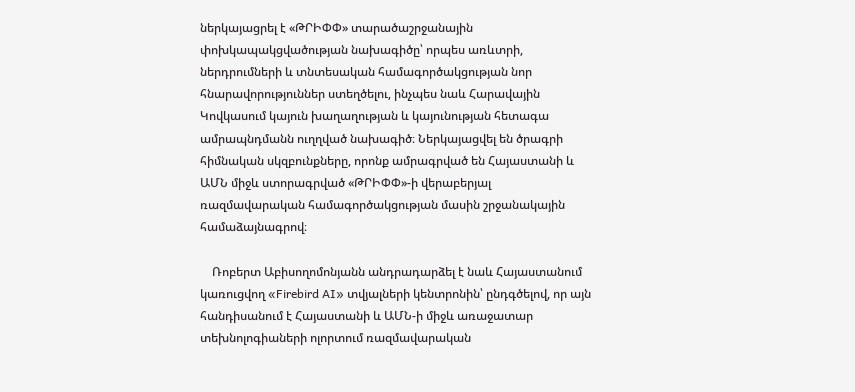ներկայացրել է «ԹՐԻՓՓ» տարածաշրջանային փոխկապակցվածության նախագիծը՝ որպես առևտրի, ներդրումների և տնտեսական համագործակցության նոր հնարավորություններ ստեղծելու, ինչպես նաև Հարավային Կովկասում կայուն խաղաղության և կայունության հետագա ամրապնդմանն ուղղված նախագիծ։ Ներկայացվել են ծրագրի հիմնական սկզբունքները, որոնք ամրագրված են Հայաստանի և ԱՄՆ միջև ստորագրված «ԹՐԻՓՓ»-ի վերաբերյալ ռազմավարական համագործակցության մասին շրջանակային համաձայնագրով։

    Ռոբերտ Աբիսողոմոնյանն անդրադարձել է նաև Հայաստանում կառուցվող «Firebird AI» տվյալների կենտրոնին՝ ընդգծելով, որ այն հանդիսանում է Հայաստանի և ԱՄՆ-ի միջև առաջատար տեխնոլոգիաների ոլորտում ռազմավարական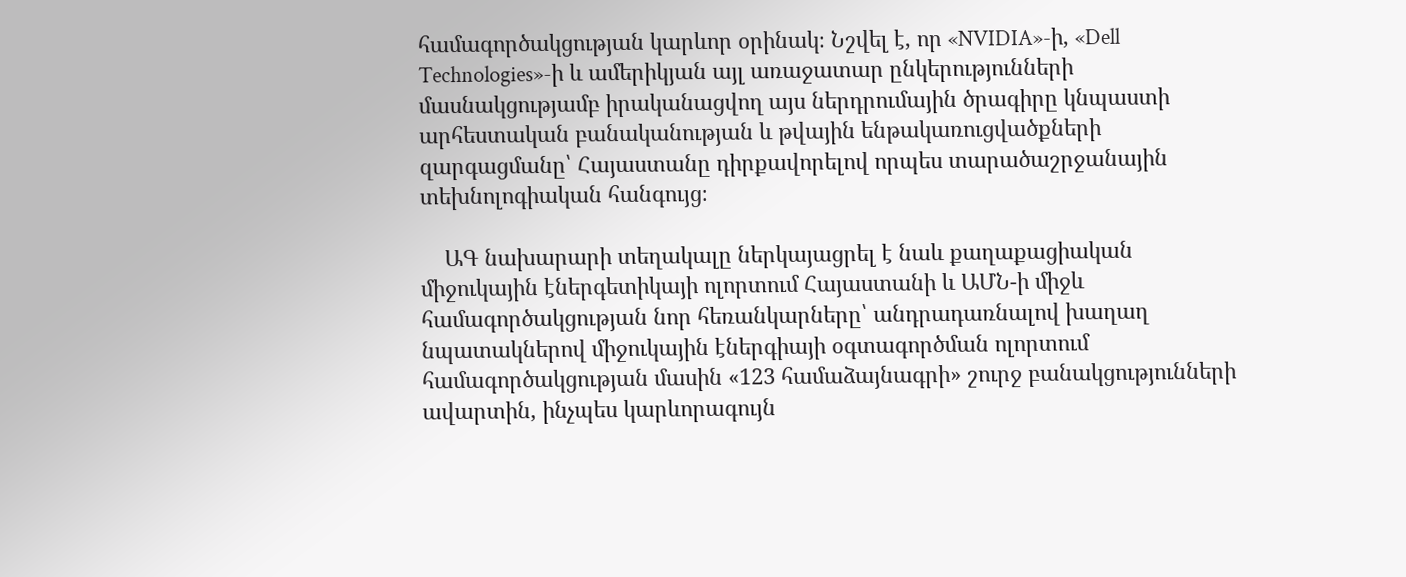համագործակցության կարևոր օրինակ։ Նշվել է, որ «NVIDIA»-ի, «Dell Technologies»-ի և ամերիկյան այլ առաջատար ընկերությունների մասնակցությամբ իրականացվող այս ներդրումային ծրագիրը կնպաստի արհեստական բանականության և թվային ենթակառուցվածքների զարգացմանը՝ Հայաստանը դիրքավորելով որպես տարածաշրջանային տեխնոլոգիական հանգույց։

    ԱԳ նախարարի տեղակալը ներկայացրել է նաև քաղաքացիական միջուկային էներգետիկայի ոլորտում Հայաստանի և ԱՄՆ-ի միջև համագործակցության նոր հեռանկարները՝ անդրադառնալով խաղաղ նպատակներով միջուկային էներգիայի օգտագործման ոլորտում համագործակցության մասին «123 համաձայնագրի» շուրջ բանակցությունների ավարտին, ինչպես կարևորագույն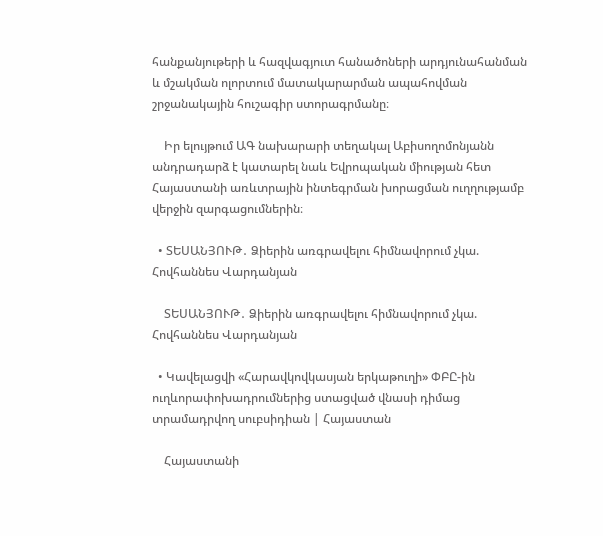հանքանյութերի և հազվագյուտ հանածոների արդյունահանման և մշակման ոլորտում մատակարարման ապահովման շրջանակային հուշագիր ստորագրմանը։

    Իր ելույթում ԱԳ նախարարի տեղակալ Աբիսողոմոնյանն անդրադարձ է կատարել նաև Եվրոպական միության հետ Հայաստանի առևտրային ինտեգրման խորացման ուղղությամբ վերջին զարգացումներին։

  • ՏԵՍԱՆՅՈՒԹ․ Ձիերին առգրավելու հիմնավորում չկա. Հովհաննես Վարդանյան

    ՏԵՍԱՆՅՈՒԹ․ Ձիերին առգրավելու հիմնավորում չկա. Հովհաննես Վարդանյան

  • Կավելացվի «Հարավկովկասյան երկաթուղի» ՓԲԸ-ին ուղևորափոխադրումներից ստացված վնասի դիմաց տրամադրվող սուբսիդիան | Հայաստան

    Հայաստանի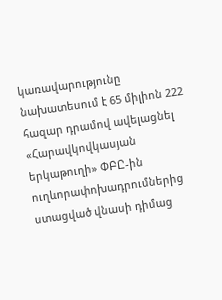կառավարությունը նախատեսում է 65 միլիոն 222 հազար դրամով ավելացնել «Հարավկովկասյան երկաթուղի» ՓԲԸ-ին ուղևորափոխադրումներից ստացված վնասի դիմաց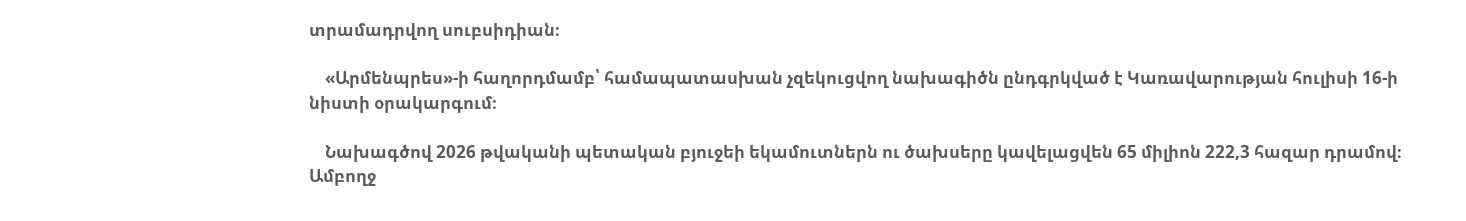տրամադրվող սուբսիդիան։

    «Արմենպրես»-ի հաղորդմամբ՝ համապատասխան չզեկուցվող նախագիծն ընդգրկված է Կառավարության հուլիսի 16-ի նիստի օրակարգում։

    Նախագծով 2026 թվականի պետական բյուջեի եկամուտներն ու ծախսերը կավելացվեն 65 միլիոն 222,3 հազար դրամով։ Ամբողջ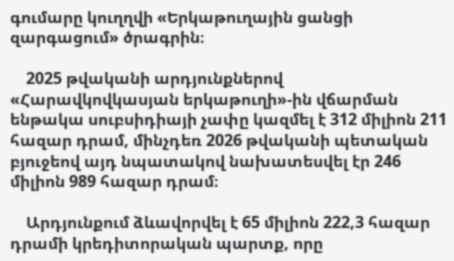գումարը կուղղվի «Երկաթուղային ցանցի զարգացում» ծրագրին։

    2025 թվականի արդյունքներով «Հարավկովկասյան երկաթուղի»-ին վճարման ենթակա սուբսիդիայի չափը կազմել է 312 միլիոն 211 հազար դրամ, մինչդեռ 2026 թվականի պետական բյուջեով այդ նպատակով նախատեսվել էր 246 միլիոն 989 հազար դրամ։

    Արդյունքում ձևավորվել է 65 միլիոն 222,3 հազար դրամի կրեդիտորական պարտք, որը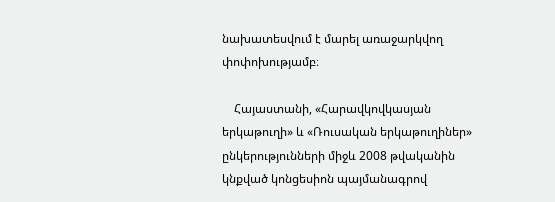նախատեսվում է մարել առաջարկվող փոփոխությամբ։

    Հայաստանի, «Հարավկովկասյան երկաթուղի» և «Ռուսական երկաթուղիներ» ընկերությունների միջև 2008 թվականին կնքված կոնցեսիոն պայմանագրով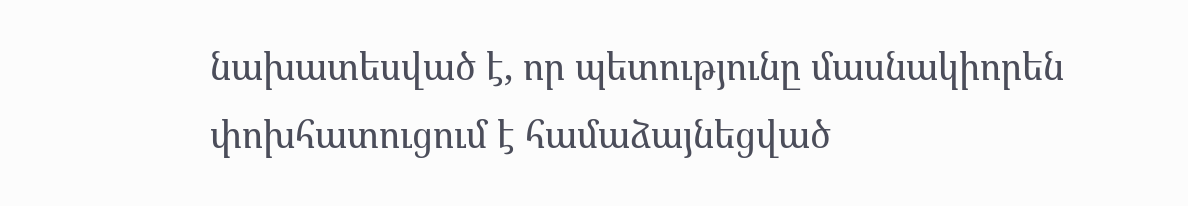նախատեսված է, որ պետությունը մասնակիորեն փոխհատուցում է համաձայնեցված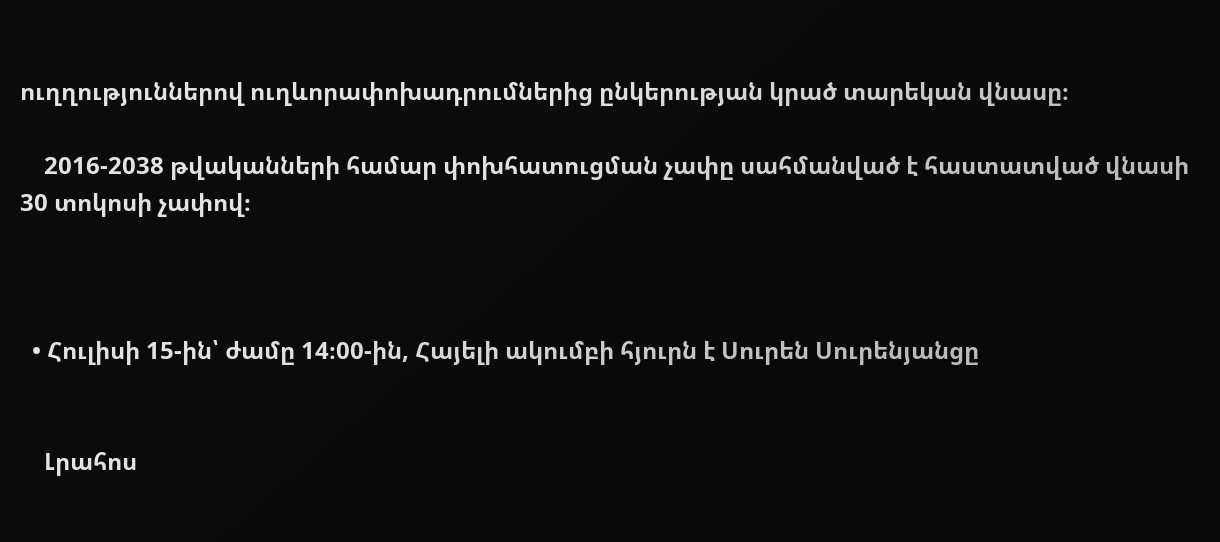ուղղություններով ուղևորափոխադրումներից ընկերության կրած տարեկան վնասը։

    2016-2038 թվականների համար փոխհատուցման չափը սահմանված է հաստատված վնասի 30 տոկոսի չափով։



  • Հուլիսի 15-ին՝ ժամը 14։00-ին, Հայելի ակումբի հյուրն է Սուրեն Սուրենյանցը


    Լրահոս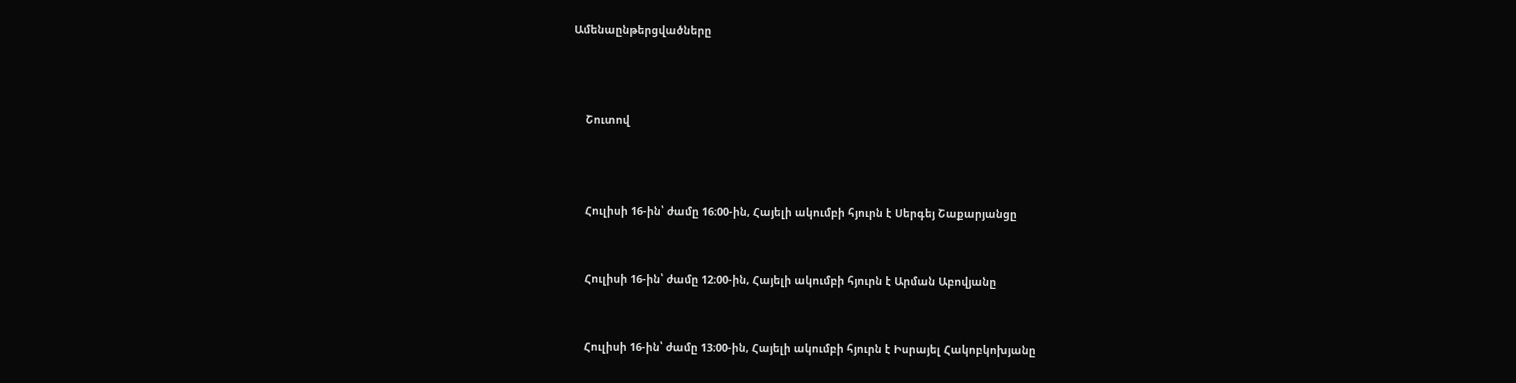Ամենաընթերցվածները



    Շուտով



    Հուլիսի 16-ին՝ ժամը 16։00-ին, Հայելի ակումբի հյուրն է Սերգեյ Շաքարյանցը


    Հուլիսի 16-ին՝ ժամը 12։00-ին, Հայելի ակումբի հյուրն է Արման Աբովյանը


    Հուլիսի 16-ին՝ ժամը 13։00-ին, Հայելի ակումբի հյուրն է Իսրայել Հակոբկոխյանը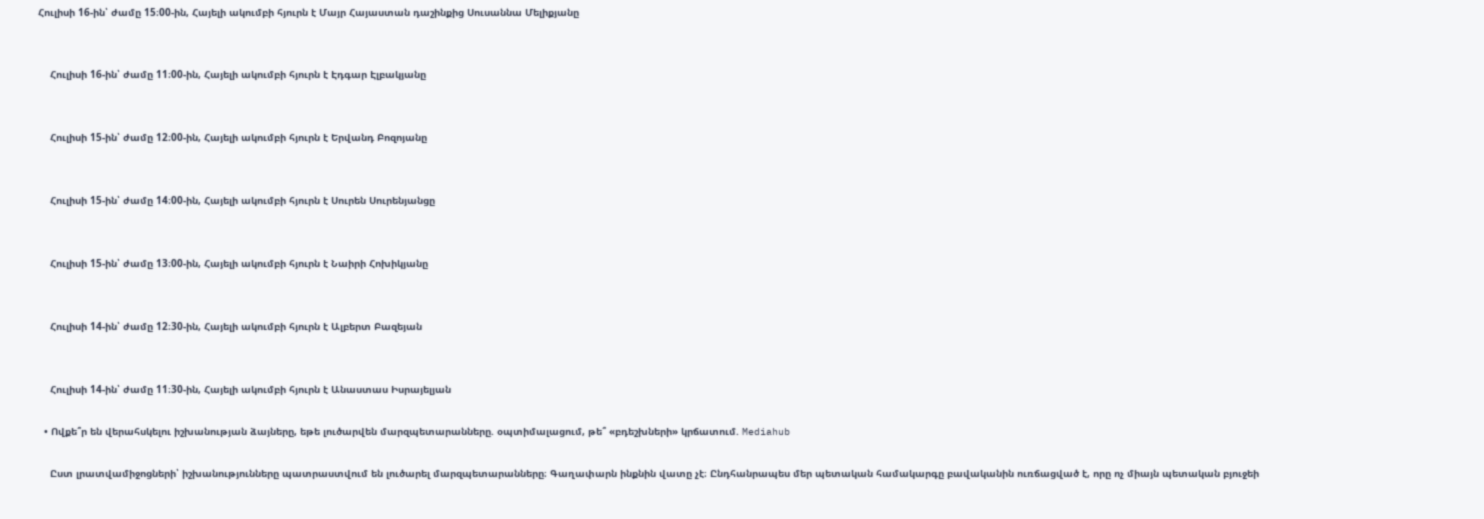Հուլիսի 16-ին՝ ժամը 15։00-ին, Հայելի ակումբի հյուրն է Մայր Հայաստան դաշինքից Սուսաննա Մելիքյանը


    Հուլիսի 16-ին՝ ժամը 11։00-ին, Հայելի ակումբի հյուրն է Էդգար Էլբակյանը


    Հուլիսի 15-ին՝ ժամը 12։00-ին, Հայելի ակումբի հյուրն է Երվանդ Բոզոյանը


    Հուլիսի 15-ին՝ ժամը 14։00-ին, Հայելի ակումբի հյուրն է Սուրեն Սուրենյանցը


    Հուլիսի 15-ին՝ ժամը 13։00-ին, Հայելի ակումբի հյուրն է Նաիրի Հոխիկյանը


    Հուլիսի 14-ին՝ ժամը 12։30-ին, Հայելի ակումբի հյուրն է Ալբերտ Բազեյան


    Հուլիսի 14-ին՝ ժամը 11։30-ին, Հայելի ակումբի հյուրն է Անաստաս Իսրայելյան

  • Ովքե՞ր են վերահսկելու իշխանության ձայները, եթե լուծարվեն մարզպետարանները. օպտիմալացում, թե՞ «բդեշխների» կրճատում. Mediahub

    Ըստ լրատվամիջոցների՝ իշխանությունները պատրաստվում են լուծարել մարզպետարանները։ Գաղափարն ինքնին վատը չէ։ Ընդհանրապես մեր պետական համակարգը բավականին ուռճացված է, որը ոչ միայն պետական բյուջեի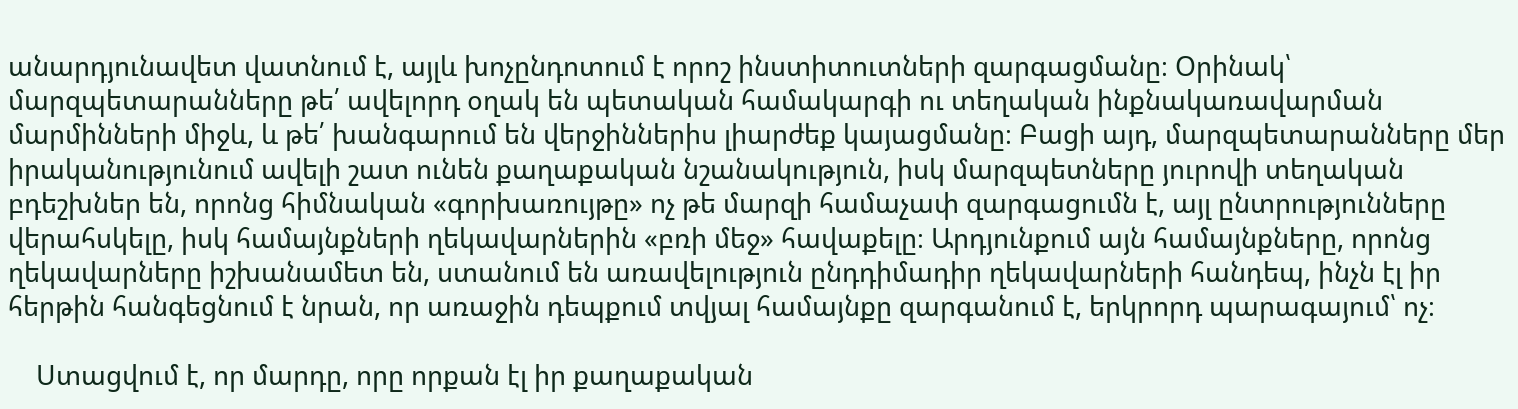անարդյունավետ վատնում է, այլև խոչընդոտում է որոշ ինստիտուտների զարգացմանը։ Օրինակ՝ մարզպետարանները թե՛ ավելորդ օղակ են պետական համակարգի ու տեղական ինքնակառավարման մարմինների միջև, և թե՛ խանգարում են վերջիններիս լիարժեք կայացմանը։ Բացի այդ, մարզպետարանները մեր իրականությունում ավելի շատ ունեն քաղաքական նշանակություն, իսկ մարզպետները յուրովի տեղական բդեշխներ են, որոնց հիմնական «գորխառույթը» ոչ թե մարզի համաչափ զարգացումն է, այլ ընտրությունները վերահսկելը, իսկ համայնքների ղեկավարներին «բռի մեջ» հավաքելը։ Արդյունքում այն համայնքները, որոնց ղեկավարները իշխանամետ են, ստանում են առավելություն ընդդիմադիր ղեկավարների հանդեպ, ինչն էլ իր հերթին հանգեցնում է նրան, որ առաջին դեպքում տվյալ համայնքը զարգանում է, երկրորդ պարագայում՝ ոչ։

    Ստացվում է, որ մարդը, որը որքան էլ իր քաղաքական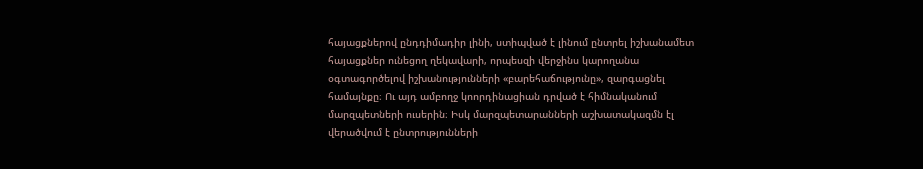հայացքներով ընդդիմադիր լինի, ստիպված է լինում ընտրել իշխանամետ հայացքներ ունեցող ղեկավարի, որպեսզի վերջինս կարողանա օգտագործելով իշխանությունների «բարեհաճությունը», զարգացնել համայնքը։ Ու այդ ամբողջ կոորդինացիան դրված է հիմնականում մարզպետների ուսերին։ Իսկ մարզպետարանների աշխատակազմն էլ վերածվում է ընտրությունների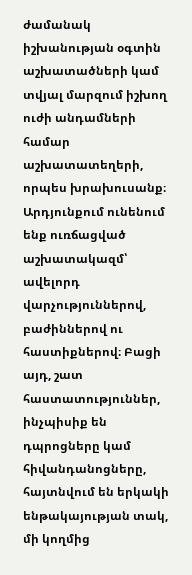ժամանակ իշխանության օգտին աշխատածների կամ տվյալ մարզում իշխող ուժի անդամների համար աշխատատեղերի, որպես խրախուսանք։ Արդյունքում ունենում ենք ուռճացված աշխատակազմ՝ ավելորդ վարչություններով, բաժիններով ու հաստիքներով։ Բացի այդ, շատ հաստատություններ, ինչպիսիք են դպրոցները կամ հիվանդանոցները, հայտնվում են երկակի ենթակայության տակ, մի կողմից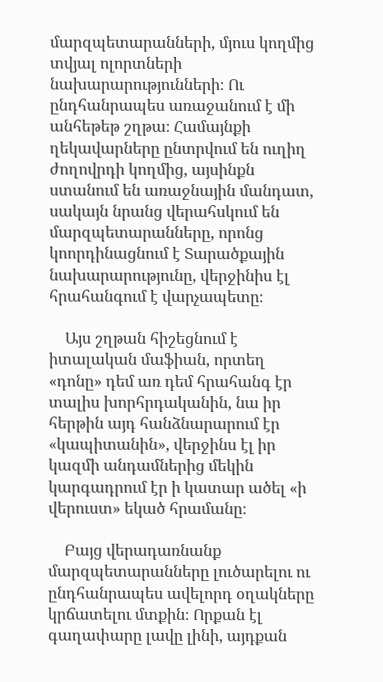մարզպետարանների, մյուս կողմից տվյալ ոլորտների նախարարությունների։ Ու ընդհանրապես առաջանում է մի անհեթեթ շղթա։ Համայնքի ղեկավարները ընտրվում են ուղիղ ժողովրդի կողմից, այսինքն ստանում են առաջնային մանդատ, սակայն նրանց վերահսկում են մարզպետարանները, որոնց կոորդինացնում է Տարածքային նախարարությունը, վերջինիս էլ հրահանգում է վարչապետը։

    Այս շղթան հիշեցնում է իտալական մաֆիան, որտեղ «դոնը» դեմ առ դեմ հրահանգ էր տալիս խորհրդականին, նա իր հերթին այդ հանձնարարում էր «կապիտանին», վերջինս էլ իր կազմի անդամներից մեկին կարգադրում էր ի կատար ածել «ի վերուստ» եկած հրամանը։

    Բայց վերադառնանք մարզպետարանները լուծարելու ու ընդհանրապես ավելորդ օղակները կրճատելու մտքին։ Որքան էլ գաղափարը լավը լինի, այդքան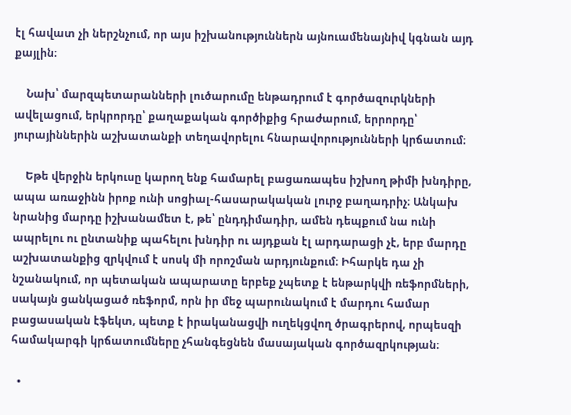էլ հավատ չի ներշնչում, որ այս իշխանություններն այնուամենայնիվ կգնան այդ քայլին։

    Նախ՝ մարզպետարանների լուծարումը ենթադրում է գործազուրկների ավելացում, երկրորդը՝ քաղաքական գործիքից հրաժարում, երրորդը՝ յուրայիններին աշխատանքի տեղավորելու հնարավորությունների կրճատում։

    Եթե վերջին երկուսը կարող ենք համարել բացառապես իշխող թիմի խնդիրը, ապա առաջինն իրոք ունի սոցիալ-հասարակական լուրջ բաղադրիչ։ Անկախ նրանից մարդը իշխանամետ է, թե՝ ընդդիմադիր, ամեն դեպքում նա ունի ապրելու ու ընտանիք պահելու խնդիր ու այդքան էլ արդարացի չէ, երբ մարդը աշխատանքից զրկվում է սոսկ մի որոշման արդյունքում։ Իհարկե դա չի նշանակում, որ պետական ապարատը երբեք չպետք է ենթարկվի ռեֆորմների, սակայն ցանկացած ռեֆորմ, որն իր մեջ պարունակում է մարդու համար բացասական էֆեկտ, պետք է իրականացվի ուղեկցվող ծրագրերով, որպեսզի համակարգի կրճատումները չհանգեցնեն մասայական գործազրկության։

  •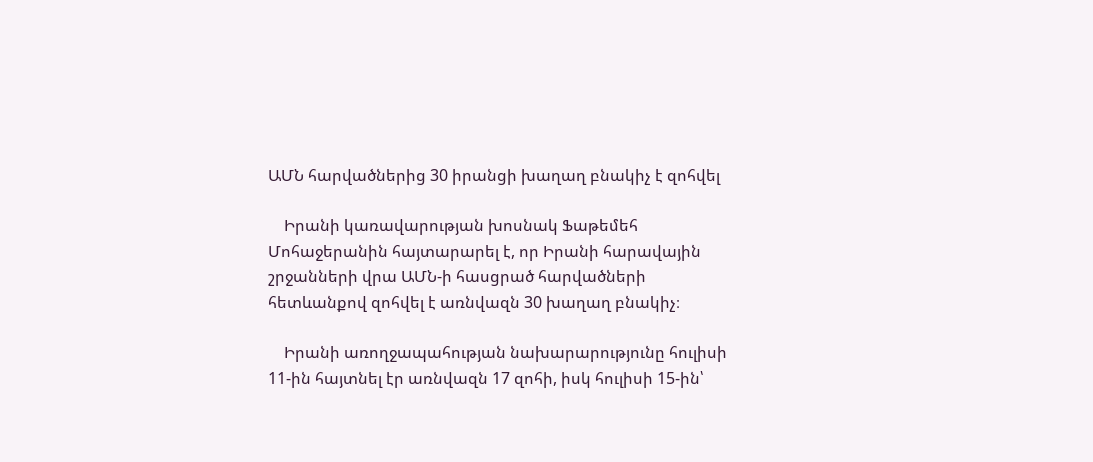ԱՄՆ հարվածներից 30 իրանցի խաղաղ բնակիչ է զոհվել

    Իրանի կառավարության խոսնակ Ֆաթեմեհ Մոհաջերանին հայտարարել է, որ Իրանի հարավային շրջանների վրա ԱՄՆ-ի հասցրած հարվածների հետևանքով զոհվել է առնվազն 30 խաղաղ բնակիչ։

    Իրանի առողջապահության նախարարությունը հուլիսի 11-ին հայտնել էր առնվազն 17 զոհի, իսկ հուլիսի 15-ին՝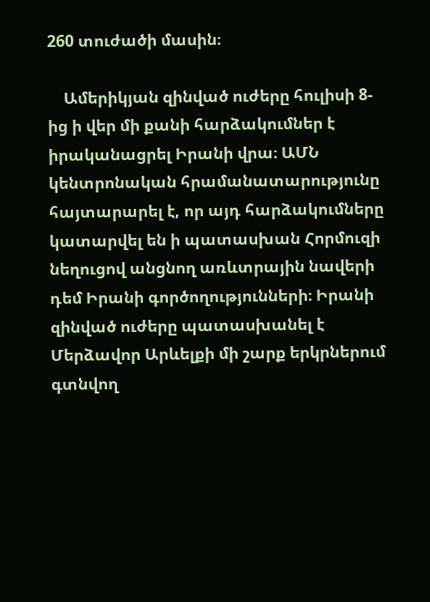260 տուժածի մասին։

    Ամերիկյան զինված ուժերը հուլիսի 8-ից ի վեր մի քանի հարձակումներ է իրականացրել Իրանի վրա։ ԱՄՆ կենտրոնական հրամանատարությունը հայտարարել է, որ այդ հարձակումները կատարվել են ի պատասխան Հորմուզի նեղուցով անցնող առևտրային նավերի դեմ Իրանի գործողությունների։ Իրանի զինված ուժերը պատասխանել է Մերձավոր Արևելքի մի շարք երկրներում գտնվող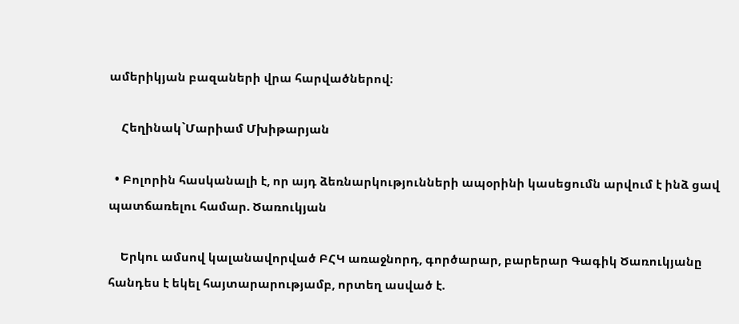ամերիկյան բազաների վրա հարվածներով։

    Հեղինակ`Մարիամ Մխիթարյան

  • Բոլորին հասկանալի է, որ այդ ձեռնարկությունների ապօրինի կասեցումն արվում է ինձ ցավ պատճառելու համար. Ծառուկյան

    Երկու ամսով կալանավորված ԲՀԿ առաջնորդ, գործարար, բարերար Գագիկ Ծառուկյանը հանդես է եկել հայտարարությամբ, որտեղ ասված է.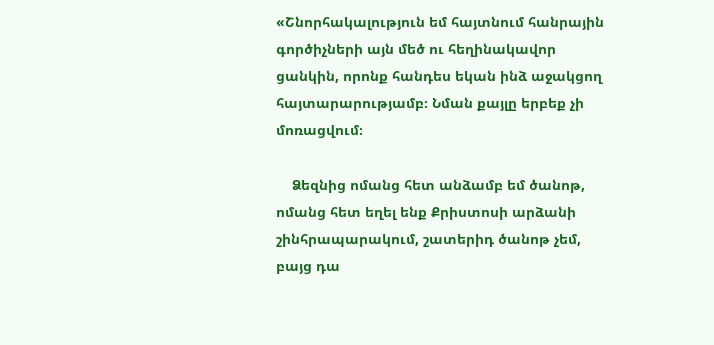«Շնորհակալություն եմ հայտնում հանրային գործիչների այն մեծ ու հեղինակավոր ցանկին, որոնք հանդես եկան ինձ աջակցող հայտարարությամբ։ Նման քայլը երբեք չի մոռացվում։

    Ձեզնից ոմանց հետ անձամբ եմ ծանոթ, ոմանց հետ եղել ենք Քրիստոսի արձանի շինհրապարակում, շատերիդ ծանոթ չեմ, բայց դա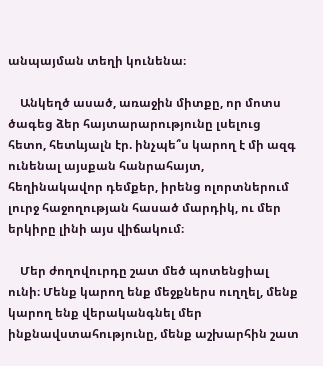անպայման տեղի կունենա։

    Անկեղծ ասած, առաջին միտքը, որ մոտս ծագեց ձեր հայտարարությունը լսելուց հետո, հետևյալն էր. ինչպե՞ս կարող է մի ազգ ունենալ այսքան հանրահայտ, հեղինակավոր դեմքեր, իրենց ոլորտներում լուրջ հաջողության հասած մարդիկ, ու մեր երկիրը լինի այս վիճակում։

    Մեր ժողովուրդը շատ մեծ պոտենցիալ ունի։ Մենք կարող ենք մեջքներս ուղղել, մենք կարող ենք վերականգնել մեր ինքնավստահությունը, մենք աշխարհին շատ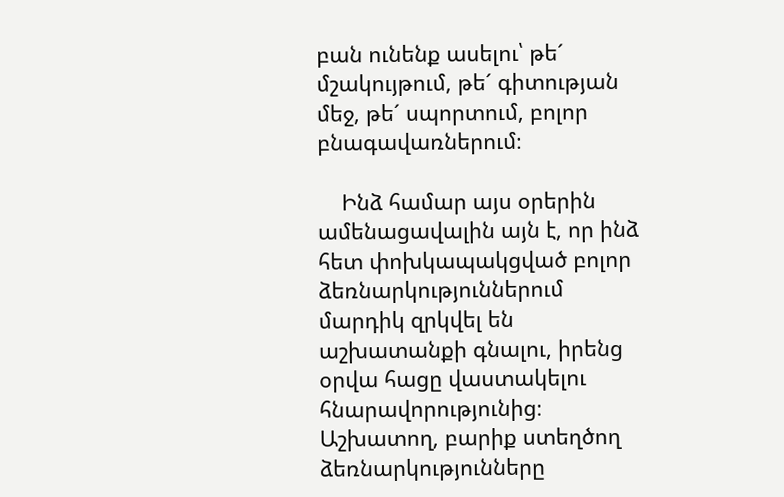բան ունենք ասելու՝ թե´ մշակույթում, թե´ գիտության մեջ, թե´ սպորտում, բոլոր բնագավառներում։

    Ինձ համար այս օրերին ամենացավալին այն է, որ ինձ հետ փոխկապակցված բոլոր ձեռնարկություններում մարդիկ զրկվել են աշխատանքի գնալու, իրենց օրվա հացը վաստակելու հնարավորությունից։ Աշխատող, բարիք ստեղծող ձեռնարկությունները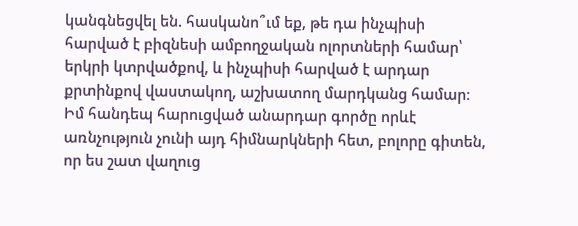կանգնեցվել են. հասկանո՞ւմ եք, թե դա ինչպիսի հարված է բիզնեսի ամբողջական ոլորտների համար՝ երկրի կտրվածքով, և ինչպիսի հարված է արդար քրտինքով վաստակող, աշխատող մարդկանց համար։ Իմ հանդեպ հարուցված անարդար գործը որևէ առնչություն չունի այդ հիմնարկների հետ, բոլորը գիտեն, որ ես շատ վաղուց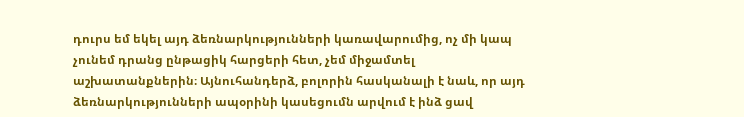դուրս եմ եկել այդ ձեռնարկությունների կառավարումից, ոչ մի կապ չունեմ դրանց ընթացիկ հարցերի հետ, չեմ միջամտել աշխատանքներին։ Այնուհանդերձ, բոլորին հասկանալի է նաև, որ այդ ձեռնարկությունների ապօրինի կասեցումն արվում է ինձ ցավ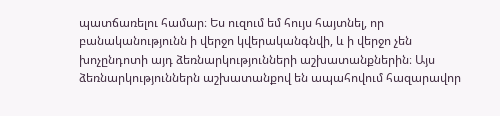պատճառելու համար։ Ես ուզում եմ հույս հայտնել, որ բանականությունն ի վերջո կվերականգնվի, և ի վերջո չեն խոչընդոտի այդ ձեռնարկությունների աշխատանքներին։ Այս ձեռնարկություններն աշխատանքով են ապահովում հազարավոր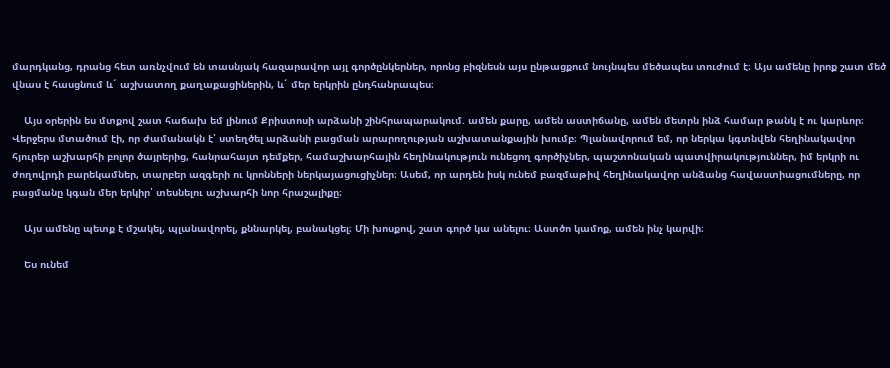մարդկանց, դրանց հետ առնչվում են տասնյակ հազարավոր այլ գործընկերներ, որոնց բիզնեսն այս ընթացքում նույնպես մեծապես տուժում է։ Այս ամենը իրոք շատ մեծ վնաս է հասցնում և´ աշխատող քաղաքացիներին, և´ մեր երկրին ընդհանրապես։

    Այս օրերին ես մտքով շատ հաճախ եմ լինում Քրիստոսի արձանի շինհրապարակում. ամեն քարը, ամեն աստիճանը, ամեն մետրն ինձ համար թանկ է ու կարևոր։ Վերջերս մտածում էի, որ ժամանակն է՝ ստեղծել արձանի բացման արարողության աշխատանքային խումբ։ Պլանավորում եմ, որ ներկա կգտնվեն հեղինակավոր հյուրեր աշխարհի բոլոր ծայրերից, հանրահայտ դեմքեր, համաշխարհային հեղինակություն ունեցող գործիչներ, պաշտոնական պատվիրակություններ, իմ երկրի ու ժողովրդի բարեկամներ, տարբեր ազգերի ու կրոնների ներկայացուցիչներ։ Ասեմ, որ արդեն իսկ ունեմ բազմաթիվ հեղինակավոր անձանց հավաստիացումները, որ բացմանը կգան մեր երկիր՝ տեսնելու աշխարհի նոր հրաշալիքը։

    Այս ամենը պետք է մշակել, պլանավորել, քննարկել, բանակցել։ Մի խոսքով, շատ գործ կա անելու։ Աստծո կամոք, ամեն ինչ կարվի։

    Ես ունեմ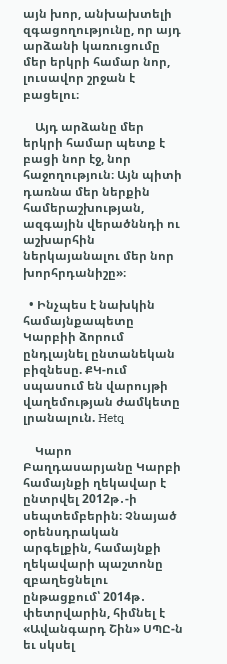այն խոր, անխախտելի զգացողությունը, որ այդ արձանի կառուցումը մեր երկրի համար նոր, լուսավոր շրջան է բացելու։

    Այդ արձանը մեր երկրի համար պետք է բացի նոր էջ, նոր հաջողություն։ Այն պիտի դառնա մեր ներքին համերաշխության, ազգային վերածննդի ու աշխարհին ներկայանալու մեր նոր խորհրդանիշը»։

  • Ինչպես է նախկին համայնքապետը Կարբիի ձորում ընդլայնել ընտանեկան բիզնեսը. ՔԿ-ում սպասում են վարույթի վաղեմության ժամկետը լրանալուն. Hetq

    Կարո Բաղդասարյանը Կարբի համայնքի ղեկավար է ընտրվել 2012թ․-ի սեպտեմբերին։ Չնայած օրենսդրական արգելքին, համայնքի ղեկավարի պաշտոնը զբաղեցնելու ընթացքում՝ 2014թ․ փետրվարին, հիմնել է «Ավանգարդ Շին» ՍՊԸ-ն եւ սկսել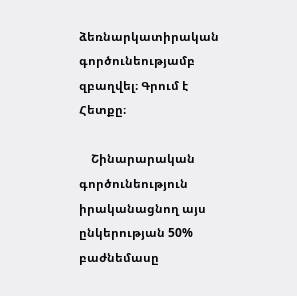ձեռնարկատիրական գործունեությամբ զբաղվել։ Գրում է Հետքը։

    Շինարարական գործունեություն իրականացնող այս ընկերության 50% բաժնեմասը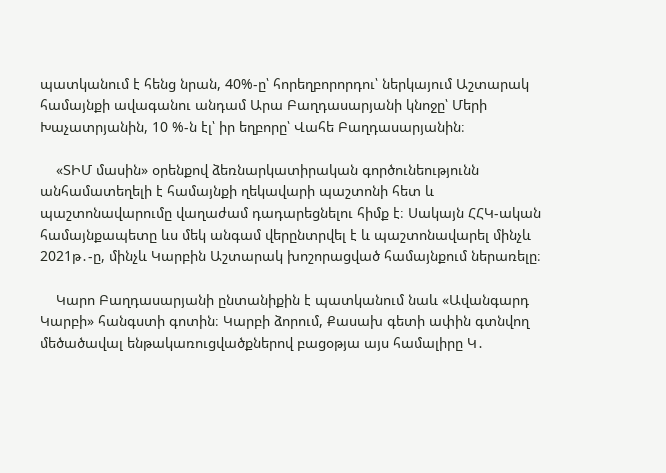պատկանում է հենց նրան, 40%-ը՝ հորեղբորորդու՝ ներկայում Աշտարակ համայնքի ավագանու անդամ Արա Բաղդասարյանի կնոջը՝ Մերի Խաչատրյանին, 10 %-ն էլ՝ իր եղբորը՝ Վահե Բաղդասարյանին։

    «ՏԻՄ մասին» օրենքով ձեռնարկատիրական գործունեությունն անհամատեղելի է համայնքի ղեկավարի պաշտոնի հետ և պաշտոնավարումը վաղաժամ դադարեցնելու հիմք է։ Սակայն ՀՀԿ-ական համայնքապետը ևս մեկ անգամ վերընտրվել է և պաշտոնավարել մինչև 2021թ․-ը, մինչև Կարբին Աշտարակ խոշորացված համայնքում ներառելը։

    Կարո Բաղդասարյանի ընտանիքին է պատկանում նաև «Ավանգարդ Կարբի» հանգստի գոտին։ Կարբի ձորում, Քասախ գետի ափին գտնվող մեծածավալ ենթակառուցվածքներով բացօթյա այս համալիրը Կ․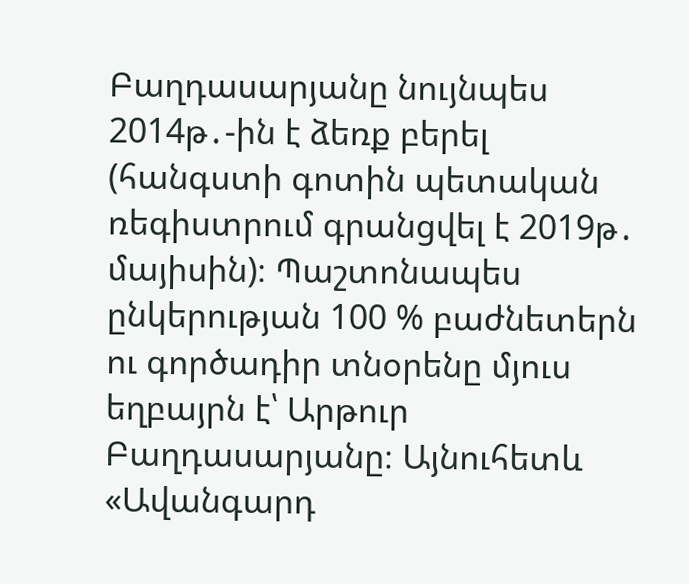Բաղդասարյանը նույնպես 2014թ․-ին է ձեռք բերել (հանգստի գոտին պետական ռեգիստրում գրանցվել է 2019թ․ մայիսին)։ Պաշտոնապես ընկերության 100 % բաժնետերն ու գործադիր տնօրենը մյուս եղբայրն է՝ Արթուր  Բաղդասարյանը։ Այնուհետև «Ավանգարդ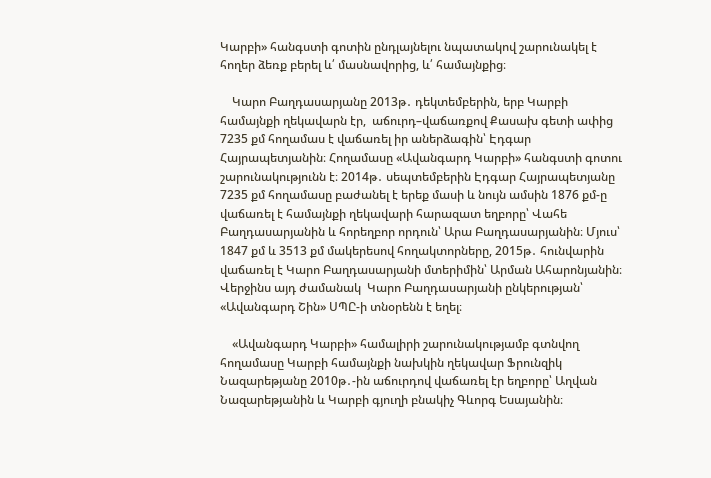Կարբի» հանգստի գոտին ընդլայնելու նպատակով շարունակել է հողեր ձեռք բերել և՛ մասնավորից, և՛ համայնքից։

    Կարո Բաղդասարյանը 2013թ․ դեկտեմբերին, երբ Կարբի համայնքի ղեկավարն էր,  աճուրդ–վաճառքով Քասախ գետի ափից 7235 քմ հողամաս է վաճառել իր աներձագին՝ Էդգար Հայրապետյանին։ Հողամասը «Ավանգարդ Կարբի» հանգստի գոտու շարունակությունն է։ 2014թ․ սեպտեմբերին Էդգար Հայրապետյանը 7235 քմ հողամասը բաժանել է երեք մասի և նույն ամսին 1876 քմ-ը վաճառել է համայնքի ղեկավարի հարազատ եղբորը՝ Վահե Բաղդասարյանին և հորեղբոր որդուն՝ Արա Բաղդասարյանին։ Մյուս՝ 1847 քմ և 3513 քմ մակերեսով հողակտորները, 2015թ․ հունվարին վաճառել է Կարո Բաղդասարյանի մտերիմին՝ Արման Ահարոնյանին։ Վերջինս այդ ժամանակ  Կարո Բաղդասարյանի ընկերության՝ «Ավանգարդ Շին» ՍՊԸ-ի տնօրենն է եղել։

    «Ավանգարդ Կարբի» համալիրի շարունակությամբ գտնվող հողամասը Կարբի համայնքի նախկին ղեկավար Ֆրունզիկ Նազարեթյանը 2010թ․-ին աճուրդով վաճառել էր եղբորը՝ Աղվան Նազարեթյանին և Կարբի գյուղի բնակիչ Գևորգ Եսայանին։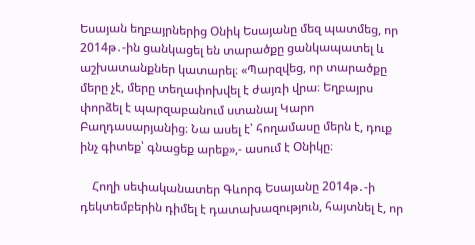Եսայան եղբայրներից Օնիկ Եսայանը մեզ պատմեց, որ 2014թ․-ին ցանկացել են տարածքը ցանկապատել և աշխատանքներ կատարել։ «Պարզվեց, որ տարածքը մերը չէ, մերը տեղափոխվել է ժայռի վրա։ Եղբայրս փորձել է պարզաբանում ստանալ Կարո Բաղդասարյանից։ Նա ասել է՝ հողամասը մերն է, դուք ինչ գիտեք՝ գնացեք արեք»,- ասում է Օնիկը։

    Հողի սեփականատեր Գևորգ Եսայանը 2014թ․-ի դեկտեմբերին դիմել է դատախազություն, հայտնել է, որ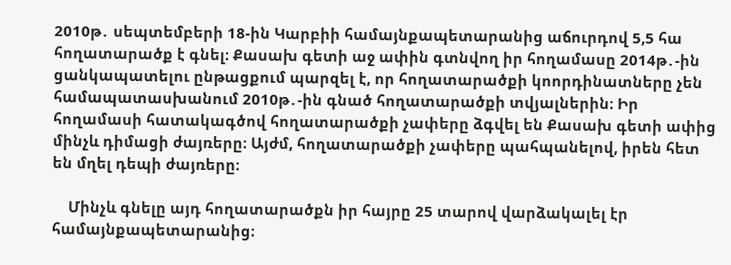2010թ․ սեպտեմբերի 18-ին Կարբիի համայնքապետարանից աճուրդով 5,5 հա հողատարածք է գնել։ Քասախ գետի աջ ափին գտնվող իր հողամասը 2014թ․-ին ցանկապատելու ընթացքում պարզել է, որ հողատարածքի կոորդինատները չեն համապատասխանում 2010թ․-ին գնած հողատարածքի տվյալներին։ Իր հողամասի հատակագծով հողատարածքի չափերը ձգվել են Քասախ գետի ափից մինչև դիմացի ժայռերը։ Այժմ, հողատարածքի չափերը պահպանելով, իրեն հետ են մղել դեպի ժայռերը։

    Մինչև գնելը այդ հողատարածքն իր հայրը 25 տարով վարձակալել էր համայնքապետարանից։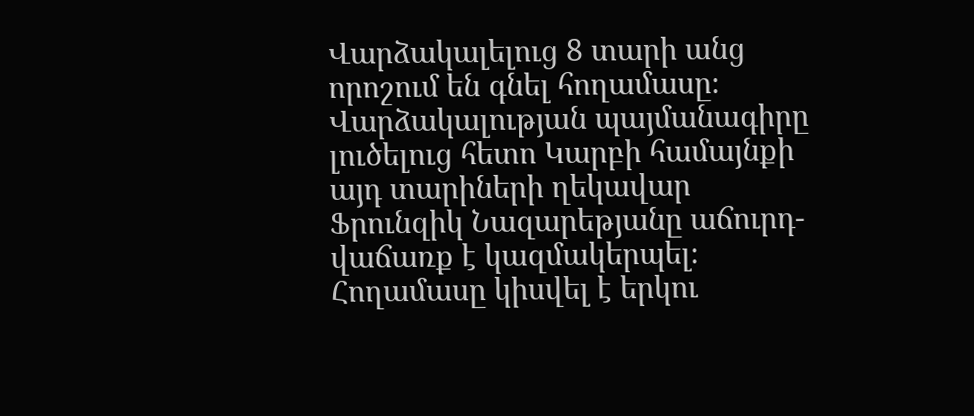Վարձակալելուց 8 տարի անց որոշում են գնել հողամասը։ Վարձակալության պայմանագիրը լուծելուց հետո Կարբի համայնքի այդ տարիների ղեկավար Ֆրունզիկ Նազարեթյանը աճուրդ-վաճառք է կազմակերպել։ Հողամասը կիսվել է երկու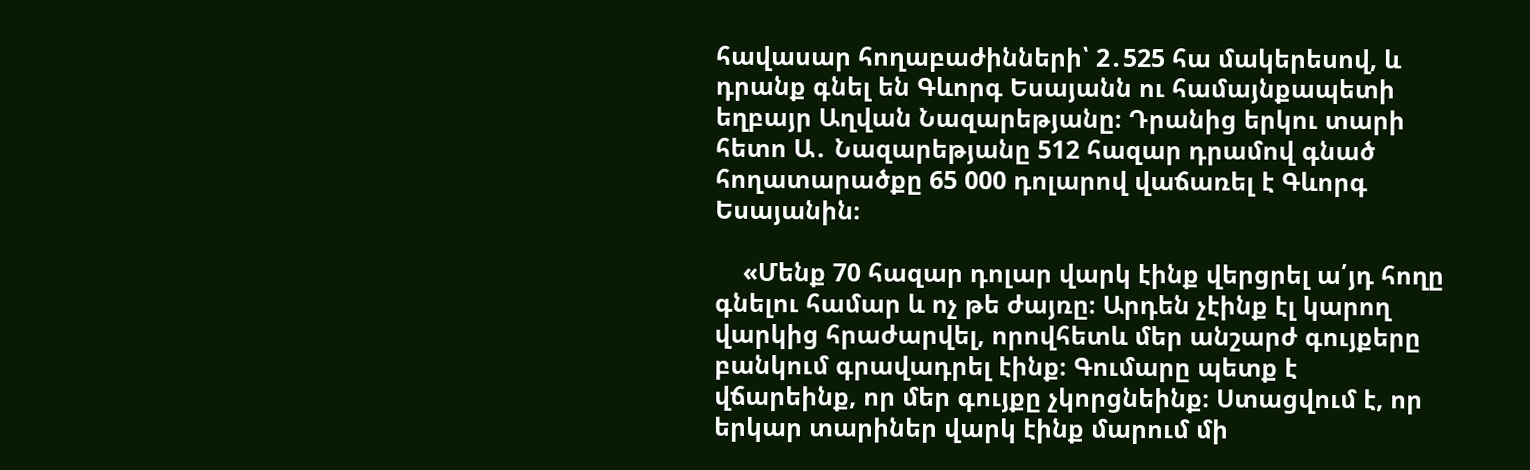հավասար հողաբաժինների՝ 2․525 հա մակերեսով, և դրանք գնել են Գևորգ Եսայանն ու համայնքապետի եղբայր Աղվան Նազարեթյանը։ Դրանից երկու տարի հետո Ա․ Նազարեթյանը 512 հազար դրամով գնած հողատարածքը 65 000 դոլարով վաճառել է Գևորգ Եսայանին։

    «Մենք 70 հազար դոլար վարկ էինք վերցրել ա՛յդ հողը գնելու համար և ոչ թե ժայռը։ Արդեն չէինք էլ կարող վարկից հրաժարվել, որովհետև մեր անշարժ գույքերը բանկում գրավադրել էինք։ Գումարը պետք է վճարեինք, որ մեր գույքը չկորցնեինք։ Ստացվում է, որ երկար տարիներ վարկ էինք մարում մի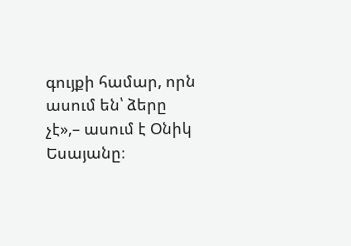գույքի համար, որն ասում են՝ ձերը չէ»,– ասում է Օնիկ Եսայանը։